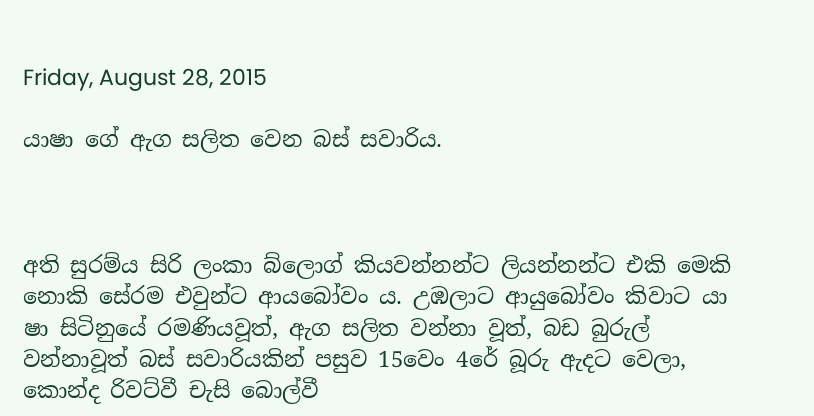Friday, August 28, 2015

යාෂා ගේ ඇග සලිත වෙන බස් සවාරිය.



අති සුරම්ය සිරි ලංකා බ්ලොග් කියවන්නන්ට ලියන්නන්ට එකි මෙකි නොකි සේරම එවුන්ට ආයබෝවං ය. උඹලාට ආයුබෝවං කිවාට යා ෂා සිටිනුයේ රමණියවූත්, ඇග සලිත වන්නා වූත්, බඩ බුරුල් වන්නාවූත් බස් සවාරියකින් පසුව 15වෙං 4රේ බූරු ඇදට වෙලා, කොන්ද රිවට්වී චැසි බොල්වී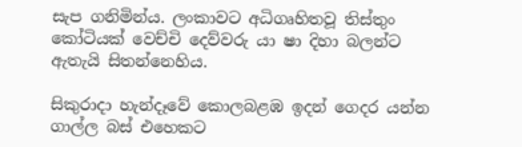සැප ගනිමින්ය. ලංකාවට අධිගෘහිතවූ තිස්තුං කෝටියක් වෙච්චි දෙව්වරු යා ෂා දිහා බලන්ට ඇතැයි සිතන්නෙහිය.

සිකුරාදා හැන්දෑවේ කොලබළඹ ඉදන් ගෙදර යන්න ගාල්ල බස් එහෙකට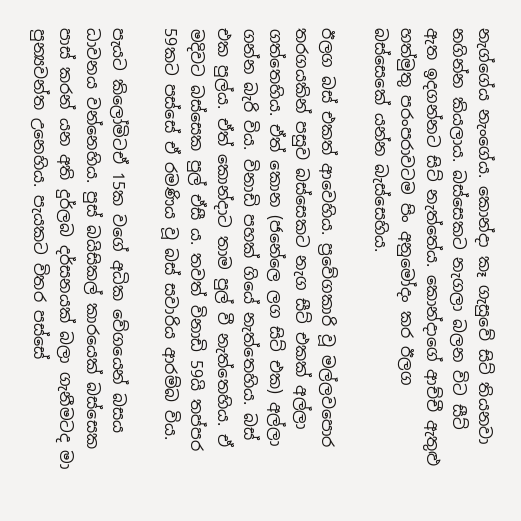නැග්ගේය නැංගේය. කොන්දා කෑ ගැසුවේ සිට් තියනවා නගින්න කියලාය. බස්සෙකට නැගලා බලන විට සීට් ඇත ඉදගන්නට සිට් නැත්තේය. කොන්දාගේ ආච්චී ඇතුළු හත්මුතු පරංපරාවටම පිං අනුමෝදං කර ඊලග බස්සෙකේ යන්න බැස්සෙහිය.

ඊලග බස් එකත් ආවෙහිය. ප්‍රවේගකාරි වූ මල්ලවපොර තරගයකින් පසුව බස්සෙකට නැග සීට් එකක් අල්ලා ගත්තෙහිය. ඒත් කොන (ජනේලෙ ලග සිට් එක) අල්ලා ගන්න බැරි විය. විනාඩි පහක් ගියේ නැත්තෙහිය. බස් එක පුල්ය. ඒත් කොන්දාට තාම පුල් වී නැත්තෙහිය. ඒ මදිවට බස්සෙක පුල් ඒසී ය. තවත් විනාඩි 59යි තප්පර 59කට පස්සේ ඒ රමණිය වූ බස් සවාරිය ආරම්බ විය.

පැයට කිලෝමිටඒ 15ක වගේ අධික වේගයෙන් බසය ධාවනය වන්නෙහිය. පුස් බයිසිකල් කාරයෙක් බස්සෙක පාස් කරන් යන අති දුර්ලබ දර්සනයක් බලා ගැනීමටද මා පුන්‍යවන්ත උනෙහිය. පැයකට විතර පස්සේ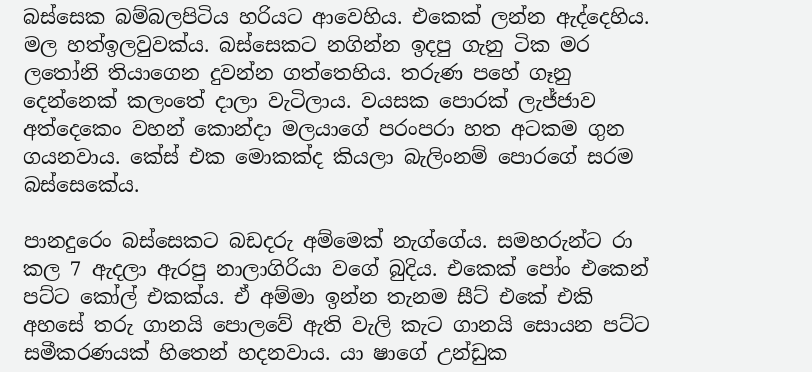බස්සෙක බම්බලපිටිය හරියට ආවෙහිය. එකෙක් ලන්න ඇද්දෙහිය. මල හත්ඉලවුවක්ය. බස්සෙකට නගින්න ඉදපු ගැනු ටික මර ලතෝනි තියාගෙන දුවන්න ගත්තෙහිය. තරුණ පහේ ගෑනු දෙන්නෙක් කලංතේ දාලා වැටිලාය. වයසක පොරක් ලැජ්ජාව අත්දෙකෙං වහන් කොන්දා මලයාගේ පරංපරා හත අටකම ගුන ගයනවාය. කේස් එක මොකක්ද කියලා බැලිංනම් පොරගේ සරම බස්සෙකේය.

පානදුරෙං බස්සෙකට බඩදරු අම්මෙක් නැග්ගේය. සමහරුන්ට රා කල 7 ඇදලා ඇරපු නාලාගිරියා වගේ බුදිය. එකෙක් පෝං එකෙන් පට්ට කෝල් එකක්ය. ඒ අම්මා ඉන්න තැනම සීට් එකේ එකි අහසේ තරු ගානයි පොලවේ ඇති වැලි කැට ගානයි සොයන පට්ට සමීකරණයක් හිතෙන් හදනවාය. යා ෂාගේ උන්ඩුක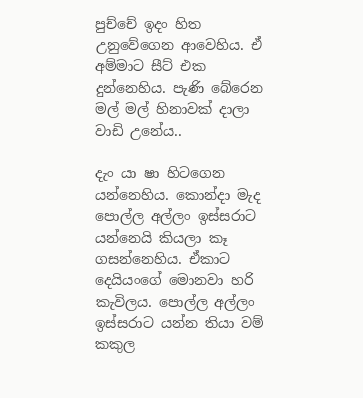පුච්චේ ඉදං හිත උනුවේගෙන ආවෙහිය. ඒ අම්මාට සීට් එක දුන්නෙහිය. පැණි බේරෙන මල් මල් හිනාවක් දාලා වාඩි උනේය..

දැං යා ෂා හිටගෙන යන්නෙහිය. කොන්දා මැද පොල්ල අල්ලං ඉස්සරාට යන්නෙයි කියලා කෑ ගසන්නෙහිය. ඒකාට දෙයියංගේ මොනවා හරි කැවිලය. පොල්ල අල්ලං ඉස්සරාට යන්න තියා වම් කකුල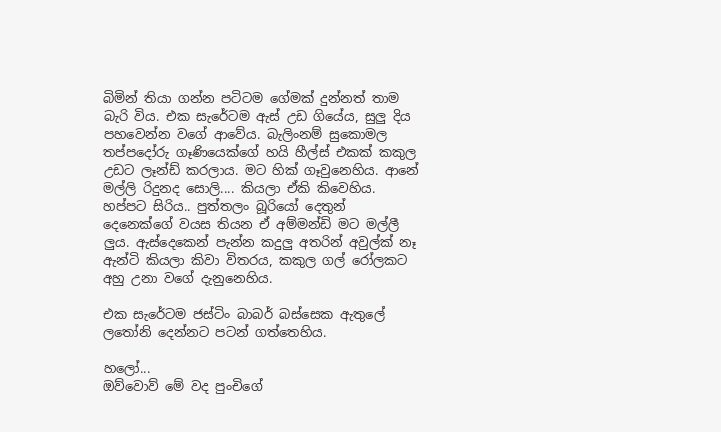බිමින් තියා ගන්න පටිටම ගේමක් දුන්නත් තාම බැරි විය. එක සැරේටම ඇස් උඩ ගියේය, සුලු දිය පහවෙන්න වගේ ආවේය. බැලිංනම් සුකොමල තප්පදෝරු ගෑණියෙක්ගේ හයි හීල්ස් එකක් කකුල උඩට ලෑන්ඩ් කරලාය. මට හික් ගෑවුනෙහිය. ආනේ මල්ලි රිදුනද සොලි.... කියලා ඒකි කිවෙහිය. හප්පට සිරිය.. පුත්තලං බූරියෝ දෙතුන් දෙනෙක්ගේ වයස තියන ඒ අම්මන්ඩි මට මල්ලී ලුය. ඇස්දෙකෙන් පැන්න කදුලු අතරින් අවුල්ක් නෑ ඇන්ටි කියලා කිවා විතරය, කකුල ගල් රෝලකට අහු උනා වගේ දැනුනෙහිය.

එක සැරේටම ජස්ටිං බාබර් බස්සෙක ඇතුලේ ලතෝනි දෙන්නට පටන් ගත්තෙහිය.

හලෝ...
ඔව්වොව් මේ වද පුංචිගේ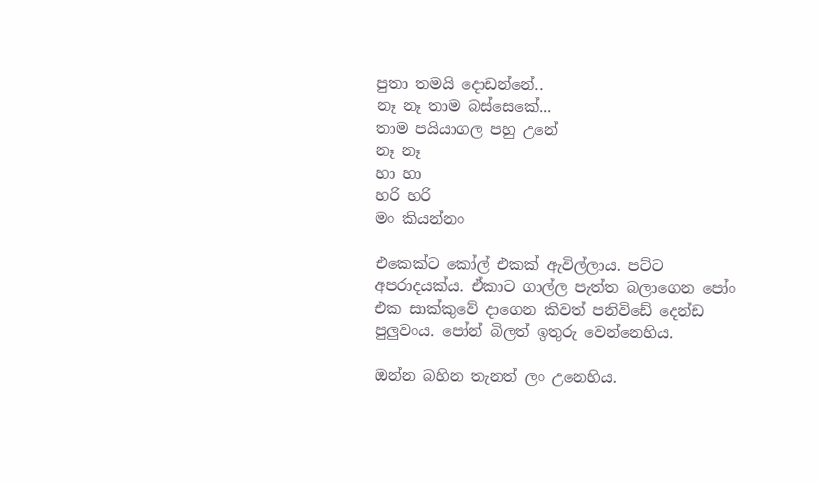පුතා තමයි දොඩන්නේ..
නෑ නෑ තාම බස්සෙකේ...
තාම පයියාගල පහු උනේ
නෑ නෑ
හා හා
හරි හරි
මං කියන්නං

එකෙක්ට කෝල් එකක් ඇවිල්ලාය. පට්ට අපරාදයක්ය. ඒකාට ගාල්ල පැත්ත බලාගෙන පෝං එක සාක්කුවේ දාගෙන කිවත් පනිවිඩේ දෙන්ඩ පුලුවංය. පෝන් බිලත් ඉතුරු වෙන්නෙහිය.

ඔන්න බහින තැනත් ලං උනෙහිය.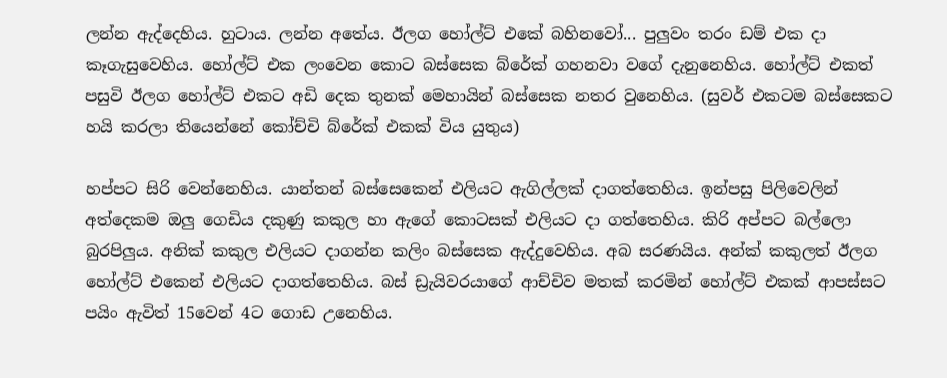ලන්න ඇද්දෙහිය. හුටාය. ලන්න අතේය. ඊලග හෝල්ට් එකේ බහිනවෝ... පුලුවං තරං ඩම් එක දා කෑගැසුවෙහිය. හෝල්ට් එක ලංවෙන කොට බස්සෙක බ්රේක් ගහනවා වගේ දැනුනෙහිය. හෝල්ට් එකත් පසුවි ඊලග හෝල්ට් එකට අඩි දෙක තුනක් මෙහායින් බස්සෙක නතර වුනෙහිය. (සුවර් එකටම බස්සෙකට හයි කරලා තියෙන්නේ කෝච්චි බ්රේක් එකක් විය යුතුය)

හප්පට සිරි වෙන්නෙහිය. යාන්තන් බස්සෙකෙන් එලියට ඇගිල්ලක් දාගත්තෙහිය. ඉන්පසු පිලිවෙලින් අත්දෙකම ඔලු ගෙඩිය දකුණු කකුල හා ඇගේ කොටසක් එලියට දා ගත්තෙහිය. කිරි අප්පට බල්ලො බුරපිලුය. අනික් කකුල එලියට දාගන්න කලිං බස්සෙක ඇද්දුවෙහිය. අබ සරණයිය. අන්ක් කකුලත් ඊලග හෝල්ට් එකෙන් එලියට දාගත්තෙහිය. බස් ඩ්‍රැයිවරයාගේ ආච්චිව මතක් කරමින් හෝල්ට් එකක් ආපස්සට පයිං ඇවිත් 15වෙන් 4ට ගොඩ උනෙහිය.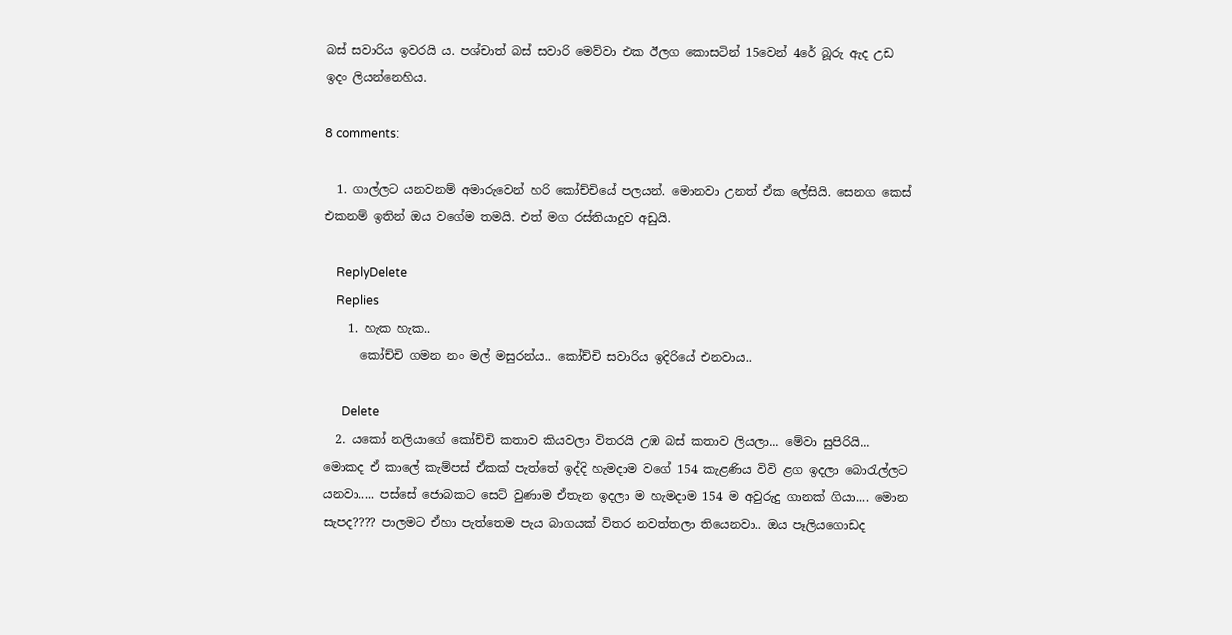බස් සවාරිය ඉවරයි ය. පශ්චාත් බස් සවාරි මෙව්වා එක ඊලග කොසටින් 15වෙන් 4රේ බූරු ඇද උඩ ඉදං ලියන්නෙහිය.

8 comments:

  1. ගාල්ලට යනවනම් අමාරුවෙන් හරි කෝච්චියේ පලයන්. මොනවා උනත් ඒක ලේසියි. සෙනග කෙස් එකනම් ඉතින් ඔය වගේම තමයි. එත් මග රස්තියාදුව අඩුයි.

    ReplyDelete
    Replies
    1. හැක හැක..
      කෝච්චි ගමන නං මල් මසුරන්ය.. කෝච්චි සවාරිය ඉදිරියේ එනවාය..

      Delete
  2. යකෝ නලියාගේ කෝච්චි කතාව කියවලා විතරයි උඹ බස් කතාව ලියලා... මේවා සුපිරියි... මොකද ඒ කාලේ කැම්පස් ඒකක් පැත්තේ ඉද්දි හැමදාම වගේ 154 කැළණිය විවි ළග ඉදලා බොරැල්ලට යනවා..... පස්සේ ජොබකට සෙට් වුණාම ඒතැන ඉදලා ම හැමදාම 154 ම අවුරුදු ගානක් ගියා.... මොන සැපද???? පාලමට ඒහා පැත්තෙම පැය බාගයක් විතර නවත්තලා තියෙනවා.. ඔය පෑලියගොඩද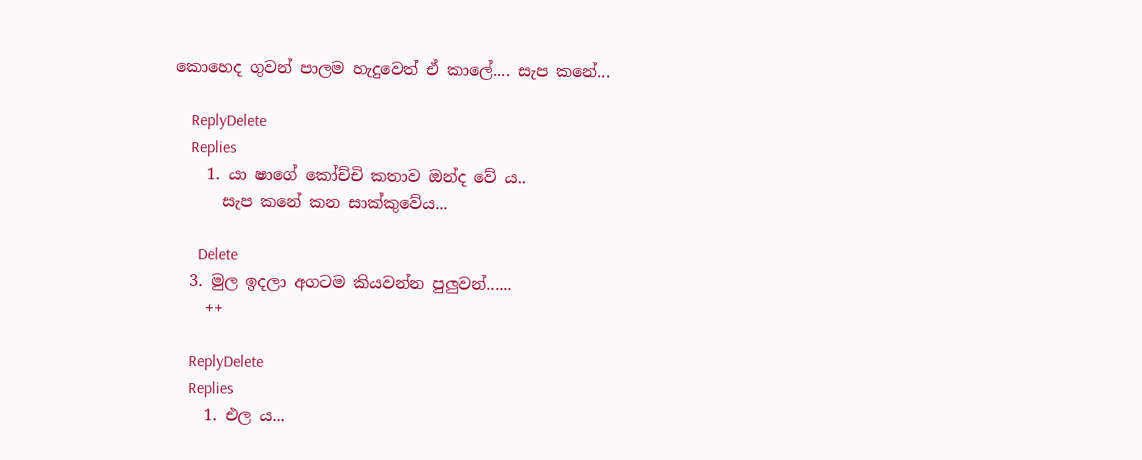කොහෙද ගුවන් පාලම හැදුවෙත් ඒ කාලේ.... සැප කනේ...

    ReplyDelete
    Replies
    1. යා ෂාගේ කෝච්චි කතාව ඔන්ද වේ ය..
      සැප කනේ කන සාක්කුවේය...

      Delete
  3. මුල ඉදලා අගටම කියවන්න පුලුවන්......
    ++

    ReplyDelete
    Replies
    1. එල ය...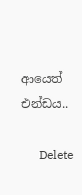ආයෙත් එන්ඩය..

      Delete